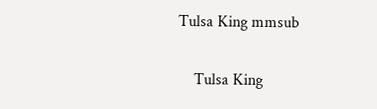Tulsa King mmsub

    Tulsa King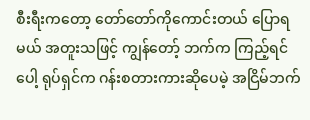စီးရီးကတော့ တော်တော်ကိုကောင်းတယ် ပြောရမယ် အတူးသဖြင့် ကျွန်တော့် ဘက်က ကြည့်ရင်ပေါ့ ရုပ်ရှင်က ဂန်းစတားကားဆိုပေမဲ့ အငြိမ်ဘက်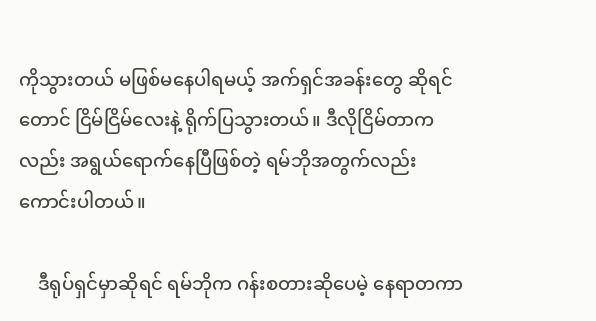ကိုသွားတယ် မဖြစ်မနေပါရမယ့် အက်ရှင်အခန်းတွေ ဆိုရင် တောင် ငြိမ်ငြိမ်လေးနဲ့ ရိုက်ပြသွားတယ်။ ဒီလိုငြိမ်တာကလည်း အရွယ်ရောက်နေပြီဖြစ်တဲ့ ရမ်ဘိုအတွက်လည်း ကောင်းပါတယ်။

    ဒီရုပ်ရှင်မှာဆိုရင် ရမ်ဘိုက ဂန်းစတားဆိုပေမဲ့ နေရာတကာ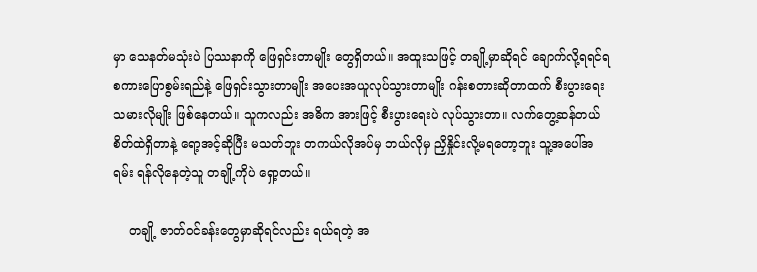မှာ သေနတ်မသုံးပဲ ပြဿနာကို ဖြေရှင်းတာမျိုး တွေရှိတယ်။ အထူးသဖြင့် တချို့မှာဆိုရင် ချောက်လို့ရရင်ရ စကားပြောစွမ်းရည်နဲ့ ဖြေရှင်းသွားတာမျိုး အပေးအယူလုပ်သွားတာမျိုး ဂန်းစတားဆိုတာထက် စီးပွားရေးသမားလိုမျိုး ဖြစ်နေတယ်။ သူကလည်း အဓိက အားဖြင့် စီးပွားရေးပဲ လုပ်သွားတာ။ လက်တွေ့ဆန်တယ် စိတ်ထဲရှိတာနဲ့ ရော့အင့်ဆိုပြီး မသတ်ဘူး တကယ်လိုအပ်မှ ဘယ်လိုမှ ညှိနှိုင်းလို့မရတော့ဘူး သူ့အပေါ်အရမ်း ရန်လိုနေတဲ့သူ တချို့ကိုပဲ ရှော့တယ်။

    တချို့ ဇာတ်ဝင်ခန်းတွေမှာဆိုရင်လည်း ရယ်ရတဲ့ အ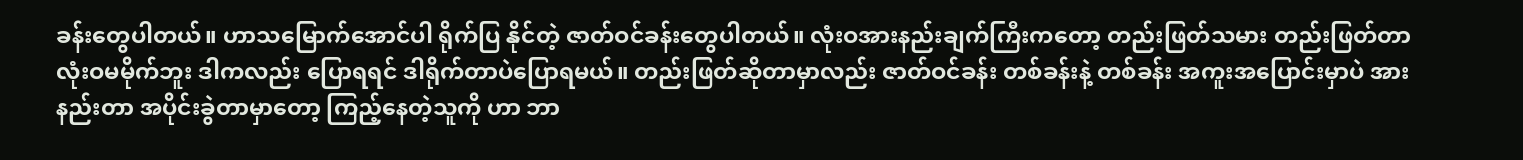ခန်းတွေပါတယ်။ ဟာသမြောက်အောင်ပါ ရိုက်ပြ နိုင်တဲ့ ဇာတ်ဝင်ခန်းတွေပါတယ်။ လုံးဝအားနည်းချက်ကြီးကတော့ တည်းဖြတ်သမား တည်းဖြတ်တာ လုံးဝမမိုက်ဘူး ဒါကလည်း ပြောရရင် ဒါရိုက်တာပဲပြောရမယ်။ တည်းဖြတ်ဆိုတာမှာလည်း ဇာတ်ဝင်ခန်း တစ်ခန်းနဲ့ တစ်ခန်း အကူးအပြောင်းမှာပဲ အားနည်းတာ အပိုင်းခွဲတာမှာတော့ ကြည့်နေတဲ့သူကို ဟာ ဘာ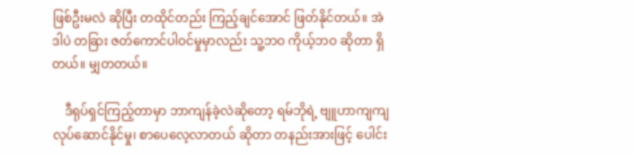ဖြစ်ဦးမလဲ ဆိုပြီး တထိုင်တည်း ကြည့်ချင်အောင် ဖြတ်နိုင်တယ်။ အဲဒါပဲ တခြား ဇတ်ကောင်ပါဝင်မှုမှာလည်း သူ့ဘဝ ကိုယ့်ဘဝ ဆိုတာ ရှိတယ်။ မျှတတယ်။

    ဒီရုပ်ရှင်ကြည့်တာမှာ ဘာကျန်ခဲ့လဲဆိုတော့ ရမ်ဘိုရဲ့ ဗျူဟာကျကျ လုပ်ဆောင်နိုင်မှု၊ စာပေလေ့လာတယ် ဆိုတာ တနည်းအားဖြင့် ပေါင်း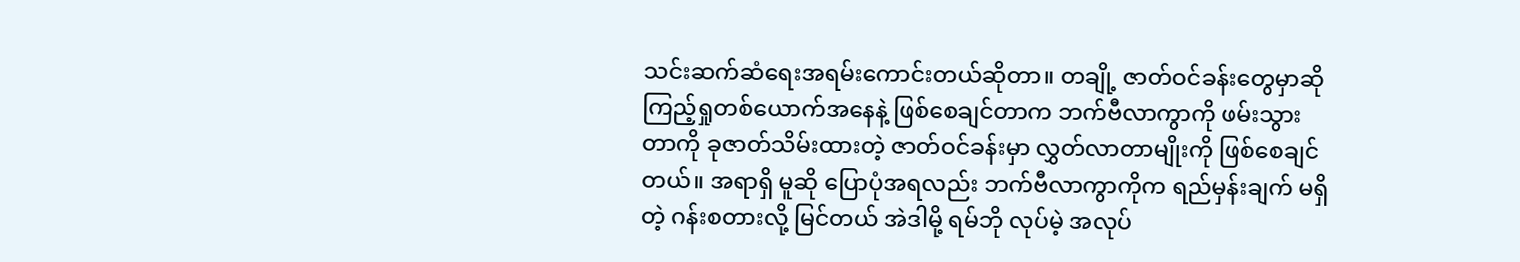သင်းဆက်ဆံရေးအရမ်းကောင်းတယ်ဆိုတာ။ တချို့ ဇာတ်ဝင်ခန်းတွေမှာဆို ကြည့်ရှုတစ်ယောက်အနေနဲ့ ဖြစ်စေချင်တာက ဘက်ဗီလာကွာကို ဖမ်းသွားတာကို ခုဇာတ်သိမ်းထားတဲ့ ဇာတ်ဝင်ခန်းမှာ လွှတ်လာတာမျိုးကို ဖြစ်စေချင်တယ်။ အရာရှိ မူဆို ပြောပုံအရလည်း ဘက်ဗီလာကွာကိုက ရည်မှန်းချက် မရှိတဲ့ ဂန်းစတားလို့ မြင်တယ် အဲဒါမို့ ရမ်ဘို လုပ်မဲ့ အလုပ်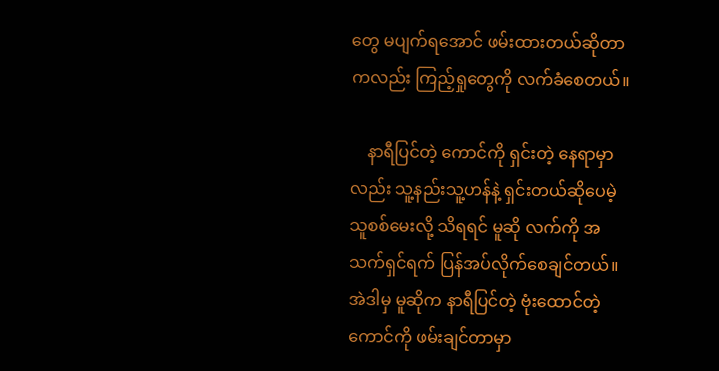တွေ မပျက်ရအောင် ဖမ်းထားတယ်ဆိုတာကလည်း ကြည့်ရှုတွေကို လက်ခံစေတယ်။

    နာရီပြင်တဲ့ ကောင်ကို ရှင်းတဲ့ နေရာမှာလည်း သူ့နည်းသူ့ဟန်နဲ့ ရှင်းတယ်ဆိုပေမဲ့ သူစစ်မေးလို့ သိရရင် မူဆို လက်ကို အသက်ရှင်ရက် ပြန်အပ်လိုက်စေချင်တယ်။ အဲဒါမှ မူဆိုက နာရီပြင်တဲ့ ဗုံးထောင်တဲ့ ကောင်ကို ဖမ်းချင်တာမှာ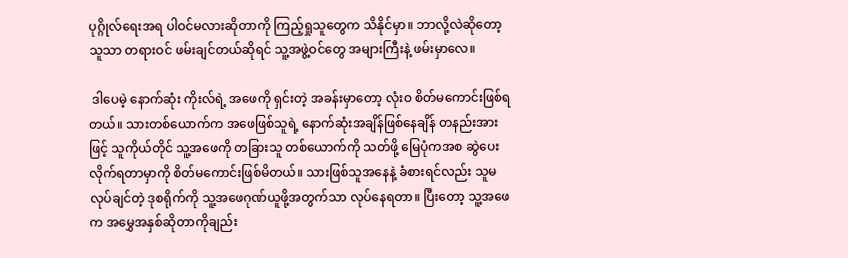ပုဂ္ဂိုလ်ရေးအရ ပါဝင်မလားဆိုတာကို ကြည့်ရှုသူတွေက သိနိုင်မှာ။ ဘာလို့လဲဆိုတော့ သူသာ တရားဝင် ဖမ်းချင်တယ်ဆိုရင် သူ့အဖွဲ့ဝင်တွေ အများကြီးနဲ့ ဖမ်းမှာလေ။

 ဒါပေမဲ့ နောက်ဆုံး ကိုးလ်ရဲ့ အဖေကို ရှင်းတဲ့ အခန်းမှာတော့ လုံးဝ စိတ်မကောင်းဖြစ်ရတယ်။ သားတစ်ယောက်က အဖေဖြစ်သူရဲ့ နောက်ဆုံးအချိန်ဖြစ်နေချိန် တနည်းအားဖြင့် သူကိုယ်တိုင် သူ့အဖေကို တခြားသူ တစ်ယောက်ကို သတ်ဖို့ မြေပုံကအစ ဆွဲပေးလိုက်ရတာမှာကို စိတ်မကောင်းဖြစ်မိတယ်။ သားဖြစ်သူအနေနဲ့ ခံစားရင်လည်း သူမလုပ်ချင်တဲ့ ဒုစရိုက်ကို သူ့အဖေဂုဏ်ယူဖို့အတွက်သာ လုပ်နေရတာ။ ပြီးတော့ သူ့အဖေက အမွှေအနှစ်ဆိုတာကိုချည်း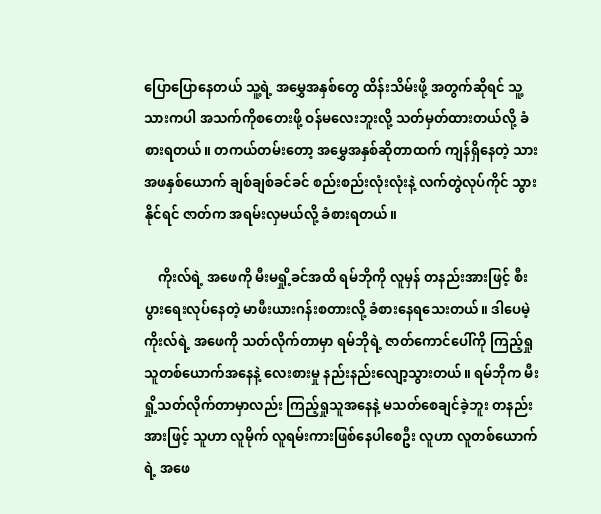ပြောပြောနေတယ် သူ့ရဲ့ အမွှေအနှစ်တွေ ထိန်းသိမ်းဖို့ အတွက်ဆိုရင် သူ့သားကပါ အသက်ကိုစတေးဖို့ ဝန်မလေးဘူးလို့ သတ်မှတ်ထားတယ်လို့ ခံစားရတယ်။ တကယ်တမ်းတော့ အမွှေအနှစ်ဆိုတာထက် ကျန်ရှိနေတဲ့ သားအဖနှစ်ယောက် ချစ်ချစ်ခင်ခင် စည်းစည်းလုံးလုံးနဲ့ လက်တွဲလုပ်ကိုင် သွားနိုင်ရင် ဇာတ်က အရမ်းလှမယ်လို့ ခံစားရတယ်။

    ကိုးလ်ရဲ့ အဖေကို မီးမရှို့ခင်အထိ ရမ်ဘိုကို လူမှန် တနည်းအားဖြင့် စီးပွားရေးလုပ်နေတဲ့ မာဖီးယားဂန်းစတားလို့ ခံစားနေရသေးတယ်။ ဒါပေမဲ့ ကိုးလ်ရဲ့ အဖေကို သတ်လိုက်တာမှာ ရမ်ဘိုရဲ့ ဇာတ်ကောင်ပေါ်ကို ကြည့်ရှုသူတစ်ယောက်အနေနဲ့ လေးစားမှု နည်းနည်းလျော့သွားတယ်။ ရမ်ဘိုက မီးရှို့သတ်လိုက်တာမှာလည်း ကြည့်ရှုသူအနေနဲ့ မသတ်စေချင်ခဲ့ဘူး တနည်းအားဖြင့် သူဟာ လူမိုက် လူရမ်းကားဖြစ်နေပါစေဦး လူဟာ လူတစ်ယောက်ရဲ့ အဖေ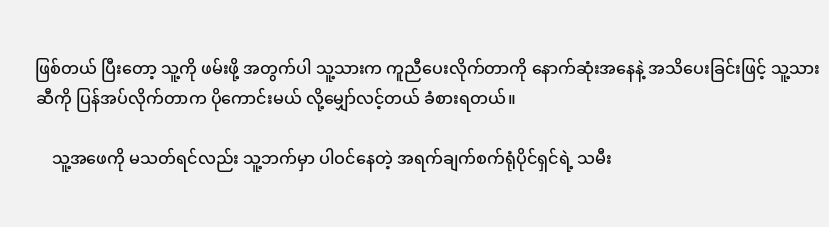ဖြစ်တယ် ပြီးတော့ သူ့ကို ဖမ်းဖို့ အတွက်ပါ သူ့သားက ကူညီပေးလိုက်တာကို နောက်ဆုံးအနေနဲ့ အသိပေးခြင်းဖြင့် သူ့သားဆီကို ပြန်အပ်လိုက်တာက ပိုကောင်းမယ် လို့မျှော်လင့်တယ် ခံစားရတယ်။

    သူ့အဖေကို မသတ်ရင်လည်း သူ့ဘက်မှာ ပါဝင်နေတဲ့ အရက်ချက်စက်ရုံပိုင်ရှင်ရဲ့ သမီး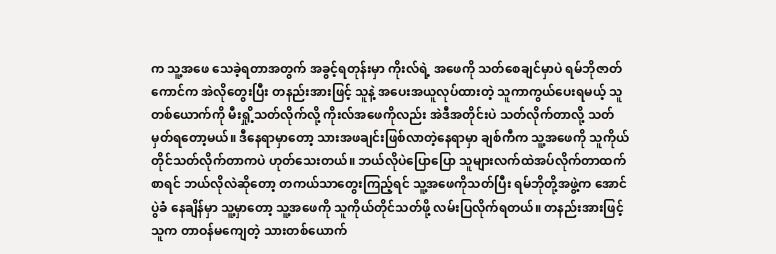က သူ့အဖေ သေခဲ့ရတာအတွက် အခွင့်ရတုန်းမှာ ကိုးလ်ရဲ့ အဖေကို သတ်စေချင်မှာပဲ ရမ်ဘိုဇာတ်ကောင်က အဲလိုတွေးပြီး တနည်းအားဖြင့် သူနဲ့ အပေးအယူလုပ်ထားတဲ့ သူကာကွယ်ပေးရမယ့် သူတစ်ယောက်ကို မီးရှို့သတ်လိုက်လို့ ကိုးလ်အဖေကိုလည်း အဲဒီအတိုင်းပဲ သတ်လိုက်တာလို့ သတ်မှတ်ရတော့မယ်။ ဒီနေရာမှာတော့ သားအဖချင်းဖြစ်လာတဲ့နေရာမှာ ချစ်ကီက သူ့အဖေကို သူကိုယ်တိုင်သတ်လိုက်တာကပဲ ဟုတ်သေးတယ်။ ဘယ်လိုပဲပြောပြော သူများလက်ထဲအပ်လိုက်တာထက်စာရင် ဘယ်လိုလဲဆိုတော့ တကယ်သာတွေးကြည့်ရင် သူ့အဖေကိုသတ်ပြီး ရမ်ဘိုတို့အဖွဲ့က အောင်ပွဲခံ နေချိန်မှာ သူ့မှာတော့ သူ့အဖေကို သူကိုယ်တိုင်သတ်ဖို့ လမ်းပြလိုက်ရတယ်။ တနည်းအားဖြင့် သူက တာဝန်မကျေတဲ့ သားတစ်ယောက်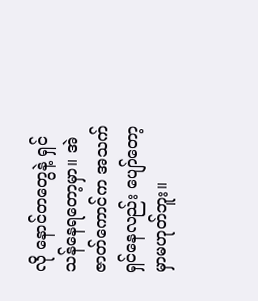လို နောင်တတွေနဲ့ ရှင်သန်နေရတော့မှာ။ အဲဇာတ်ကောင်က အသက်ရှင်နေလည်း ပျော်တော့ မှာမဟုတ်ဘူး။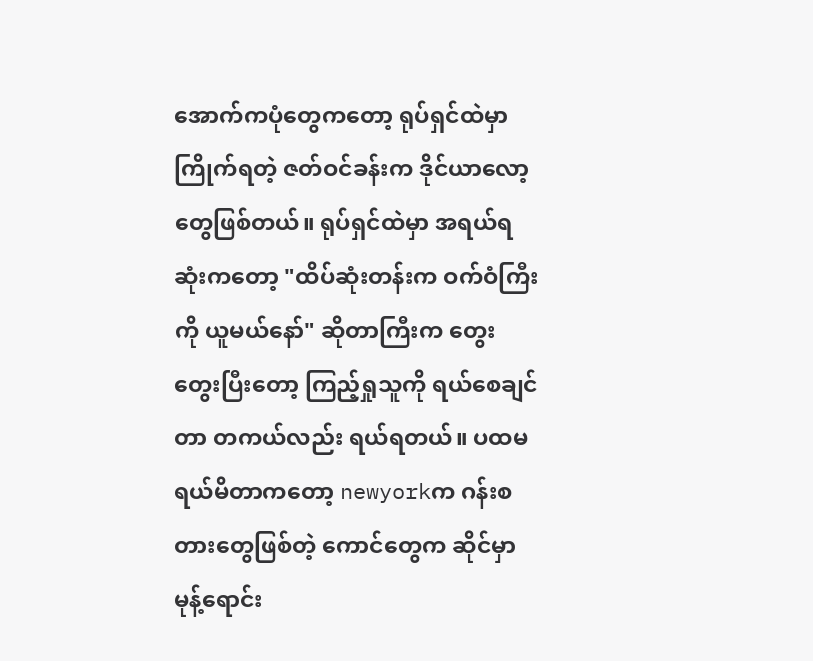အောက်ကပုံတွေကတော့ ရုပ်ရှင်ထဲမှာ ကြိုက်ရတဲ့ ဇတ်ဝင်ခန်းက ဒိုင်ယာလော့တွေဖြစ်တယ်။ ရုပ်ရှင်ထဲမှာ အရယ်ရဆုံးကတော့ "ထိပ်ဆုံးတန်းက ဝက်ဝံကြီးကို ယူမယ်နော်" ဆိုတာကြီးက တွေးတွေးပြီးတော့ ကြည့်ရှုသူကို ရယ်စေချင်တာ တကယ်လည်း ရယ်ရတယ်။ ပထမရယ်မိတာကတော့ newyorkက ဂန်းစတားတွေဖြစ်တဲ့ ကောင်တွေက ဆိုင်မှာ မုန့်ရောင်း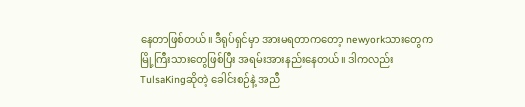နေတာဖြစ်တယ်။ ဒီရုပ်ရှင်မှာ အားမရတာကတော့ newyorkသားတွေက မြို့ကြီးသားတွေဖြစ်ပြီး အရမ်းအားနည်းနေတယ်။ ဒါကလည်း TulsaKingဆိုတဲ့ ခေါင်းစဉ်နဲ့ အညီ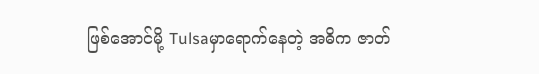ဖြစ်အောင်မို့ Tulsaမှာရောက်နေတဲ့ အဓိက ဇာတ်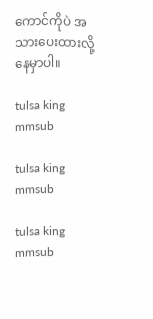ကောင်ကိုပဲ အသားပေးထားလို့ နေမှာပါ။

tulsa king mmsub

tulsa king mmsub

tulsa king mmsub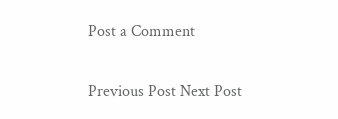Post a Comment

Previous Post Next Post